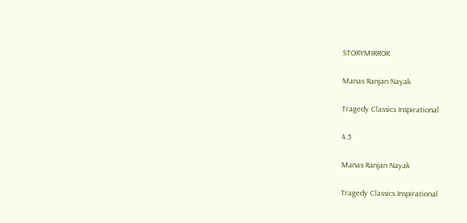STORYMIRROR

Manas Ranjan Nayak

Tragedy Classics Inspirational

4.5

Manas Ranjan Nayak

Tragedy Classics Inspirational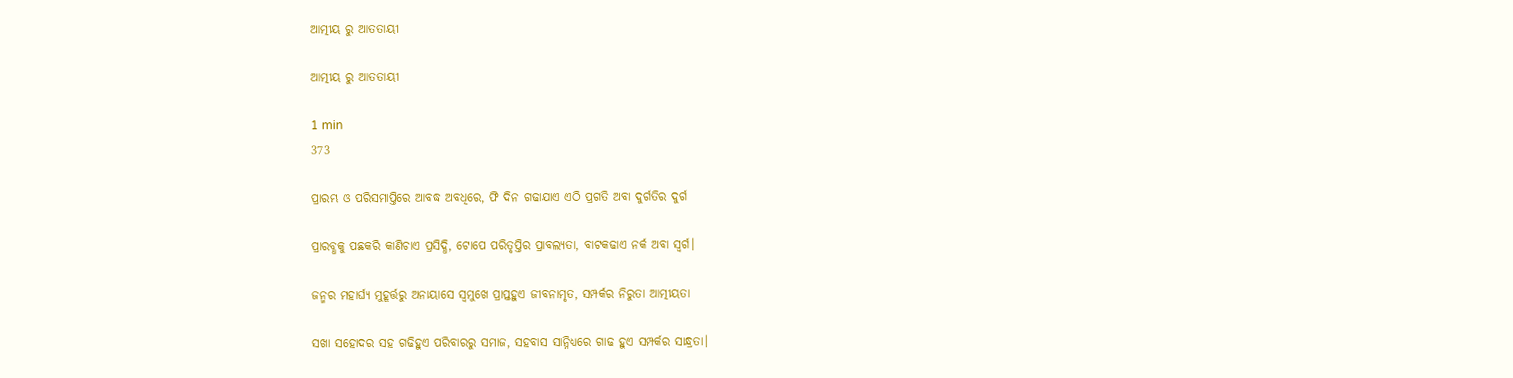ଆତ୍ମୀୟ ରୁ ଆତତାୟୀ

ଆତ୍ମୀୟ ରୁ ଆତତାୟୀ

1 min
373

ପ୍ରାରମ୍ଭ ଓ ପରିସମାପ୍ତିରେ ଆବଦ୍ଧ ଅବଧିରେ, ଫି ଦିନ ଗଢାଯାଏ ଏଠି ପ୍ରଗତି ଅବା ଦୁର୍ଗତିର ଦୁର୍ଗ

ପ୍ରାରବ୍ଧକୁ ପଛକରି କାଣିଚାଏ ପ୍ରସିଦ୍ଧି, ଟୋପେ ପରିତୃପ୍ତିର ପ୍ରାବଲ୍ୟତା, ବାଟକଢାଏ ନର୍କ ଅବା ସ୍ବର୍ଗ।

ଜନ୍ମର ମହାର୍ଘ୍ୟ ମୁହୂର୍ତ୍ତରୁ ଅନାୟାସେ ସ୍ବମୁଖେ ପ୍ରାପ୍ତହୁଏ ଜୀବନାମୃତ, ସମ୍ପର୍କର ନିରୁତା ଆତ୍ମୀୟତା

ସଖା ସହୋଦର ସହ ଗଢିହୁଏ ପରିବାରରୁ ସମାଜ, ସହବାସ ସାନ୍ନିଧ୍ୟରେ ଗାଢ ହୁଏ ସମ୍ପର୍କର ସାନ୍ଧ୍ରତା।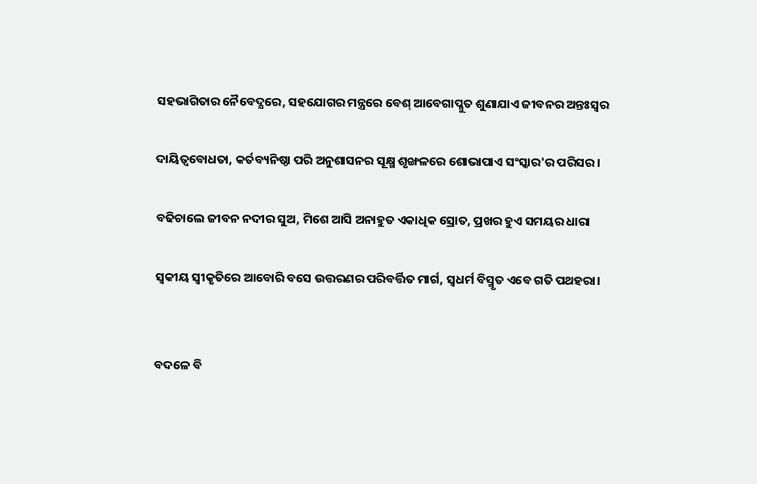ସହଭାଗିତାର ନୈବେଦ୍ଯରେ, ସହଯୋଗର ମନ୍ତ୍ରରେ ବେଶ୍ ଆବେଗାପ୍ଳୁତ ଶୁଣାଯାଏ ଜୀବନର ଅନ୍ତଃସ୍ବର

ଦାୟିତ୍ୱବୋଧତା, କର୍ତବ୍ୟନିଷ୍ଠା ପରି ଅନୁଶାସନର ସୂକ୍ଷ୍ମ ଶୃଙ୍ଖଳରେ ଶୋଭାପାଏ ସଂସ୍କାର'ର ପରିସର।

ବଢିଚାଲେ ଜୀବନ ନଦୀର ସୁଅ, ମିଶେ ଆସି ଅନାହୁତ ଏକାଧିକ ସ୍ରୋତ, ପ୍ରଖର ହୁଏ ସମୟର ଧାରା

ସ୍ବକୀୟ ସ୍ବୀକୃତିରେ ଆବୋରି ବସେ ଉତ୍ତରଣର ପରିବର୍ତ୍ତିତ ମାର୍ଗ, ସ୍ବଧର୍ମ ବିସ୍ମୃତ ଏବେ ଗତି ପଥହରା।


ବଦଳେ ବି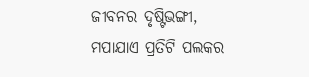ଜୀବନର ଦୃଷ୍ଟିଭଙ୍ଗୀ, ମପାଯାଏ ପ୍ରତିଟି ପଲକର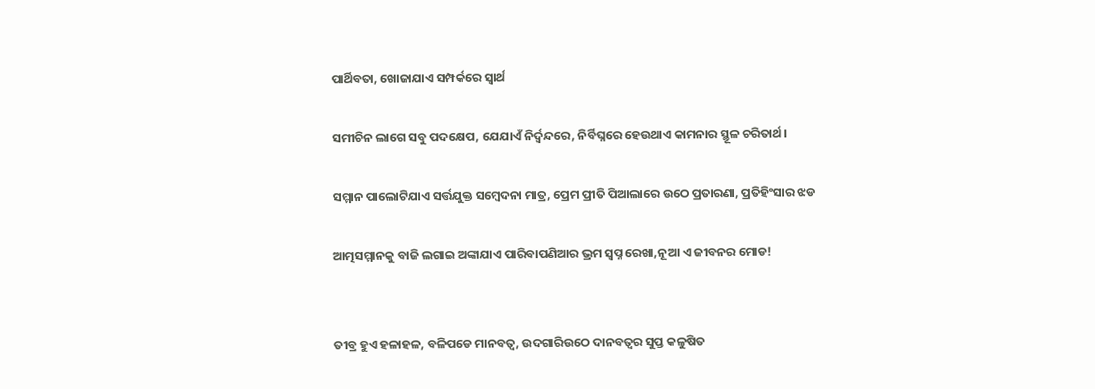ପାର୍ଥିବତା, ଖୋଜାଯାଏ ସମ୍ପର୍କରେ ସ୍ବାର୍ଥ

ସମୀଚିନ ଲାଗେ ସବୁ ପଦକ୍ଷେପ, ଯେଯାଏଁ ନିର୍ଦ୍ବନ୍ଦରେ, ନିର୍ବିଘ୍ନରେ ହେଉଥାଏ କାମନାର ସ୍ଥୂଳ ଚରିତାର୍ଥ।

ସମ୍ମାନ ପାଲୋଟିଯାଏ ସର୍ତ୍ତଯୁକ୍ତ ସମ୍ବେଦନା ମାତ୍ର, ପ୍ରେମ ପ୍ରୀତି ପିଆଲାରେ ଉଠେ ପ୍ରତାରଣା, ପ୍ରତିହିଂସାର ଝଡ

ଆତ୍ମସମ୍ମାନକୁ ବାଜି ଲଗାଇ ଅଙ୍କାଯାଏ ପାରିବାପଣିଆର ଭ୍ରମ ସ୍ବପ୍ନ ରେଖା,ନୂଆ ଏ ଜୀବନର ମୋଡ!


ତୀବ୍ର ହୁଏ ହଳାହଳ, ବଳିପଡେ ମାନବତ୍ବ, ଉଦଗାରିଉଠେ ଦାନବତ୍ବର ସୁପ୍ତ କଳୁଷିତ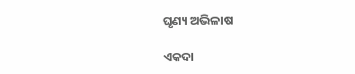ଘୃଣ୍ୟ ଅଭିଳାଷ

ଏକଦା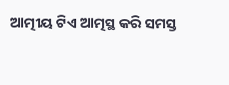ଆତ୍ମୀୟ ଟିଏ ଆତ୍ମସ୍ଥ କରି ସମସ୍ତ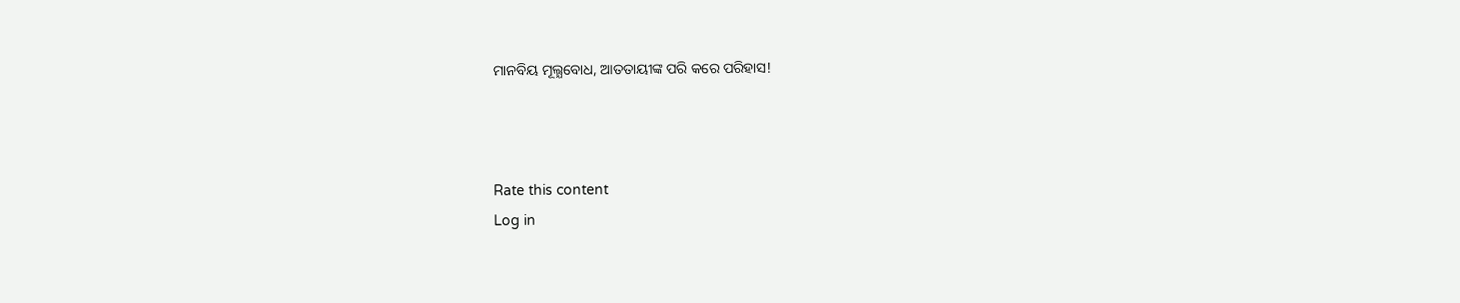ମାନବିୟ ମୂଲ୍ଯବୋଧ, ଆତତାୟୀଙ୍କ ପରି କରେ ପରିହାସ!



Rate this content
Log in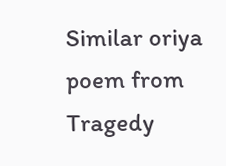Similar oriya poem from Tragedy